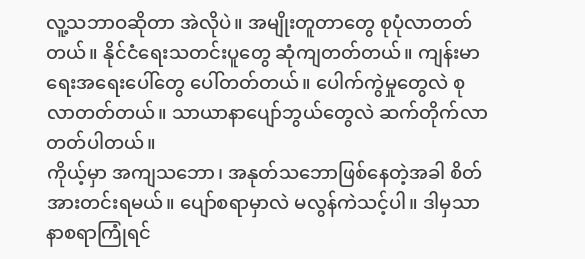လူ့သဘာဝဆိုတာ အဲလိုပဲ။ အမျိုးတူတာတွေ စုပုံလာတတ်တယ်။ နိုင်ငံရေးသတင်းပူတွေ ဆုံကျတတ်တယ်။ ကျန်းမာရေးအရေးပေါ်တွေ ပေါ်တတ်တယ်။ ပေါက်ကွဲမှုတွေလဲ စုလာတတ်တယ်။ သာယာနာပျော်ဘွယ်တွေလဲ ဆက်တိုက်လာတတ်ပါတယ်။
ကိုယ့်မှာ အကျသဘော၊ အနုတ်သဘောဖြစ်နေတဲ့အခါ စိတ်အားတင်းရမယ်။ ပျော်စရာမှာလဲ မလွန်ကဲသင့်ပါ။ ဒါမှသာ နာစရာကြုံရင်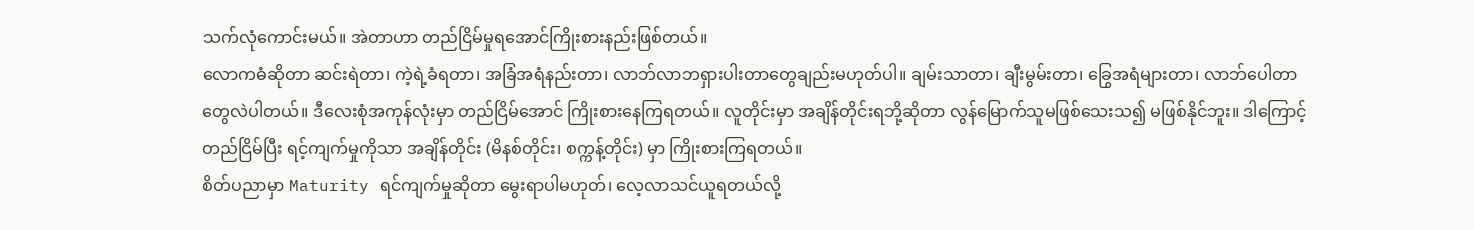သက်လုံကောင်းမယ်။ အဲတာဟာ တည်ငြိမ်မှုရအောင်ကြိုးစားနည်းဖြစ်တယ်။
လောကဓံဆိုတာ ဆင်းရဲတာ၊ ကဲ့ရဲ့ခံရတာ၊ အခြံအရံနည်းတာ၊ လာဘ်လာဘရှားပါးတာတွေချည်းမဟုတ်ပါ။ ချမ်းသာတာ၊ ချီးမွမ်းတာ၊ ခြွေအရံများတာ၊ လာဘ်ပေါတာတွေလဲပါတယ်။ ဒီလေးစုံအကုန်လုံးမှာ တည်ငြိမ်အောင် ကြိုးစားနေကြရတယ်။ လူတိုင်းမှာ အချိန်တိုင်းရဘို့ဆိုတာ လွန်မြောက်သူမဖြစ်သေးသ၍ မဖြစ်နိုင်ဘူး။ ဒါကြောင့် တည်ငြိမ်ပြီး ရင့်ကျက်မှုကိုသာ အချိန်တိုင်း (မိနစ်တိုင်း၊ စက္ကန့်တိုင်း) မှာ ကြိုးစားကြရတယ်။
စိတ်ပညာမှာ Maturity ရင်ကျက်မှုဆိုတာ မွေးရာပါမဟုတ်၊ လေ့လာသင်ယူရတယ်လို့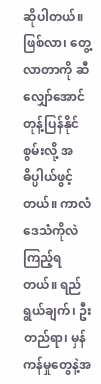ဆိုပါတယ်။ ဖြစ်လာ၊ တွေ့လာတာကို ဆီလျှော်အောင် တုန့်ပြန်နိုင်စွမ်းလို့ အဓိပ္ပါယ်ဖွင့်တယ်။ ကာလံဒေသံကိုလဲကြည့်ရတယ်။ ရည်ရွယ်ချက်၊ ဦးတည်ရာ၊ မှန်ကန်မှုတွေနဲ့အ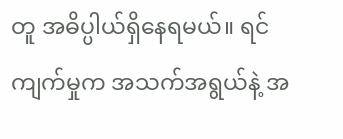တူ အဓိပ္ပါယ်ရှိနေရမယ်။ ရင်ကျက်မှုက အသက်အရွယ်နဲ့ အ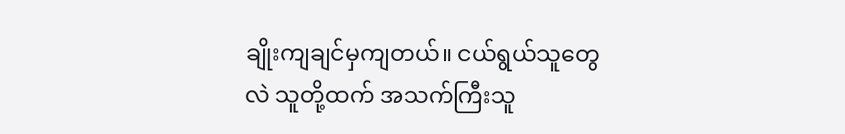ချိုးကျချင်မှကျတယ်။ ငယ်ရွယ်သူတွေလဲ သူတို့ထက် အသက်ကြီးသူ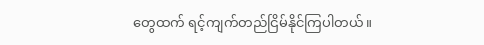တွေထက် ရင့်ကျက်တည်ငြိမ်နိုင်ကြပါတယ်။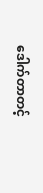ဒေါက်တာတင့်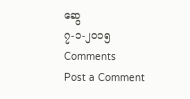ဆွေ
၇-၁-၂၀၁၅
Comments
Post a Comment